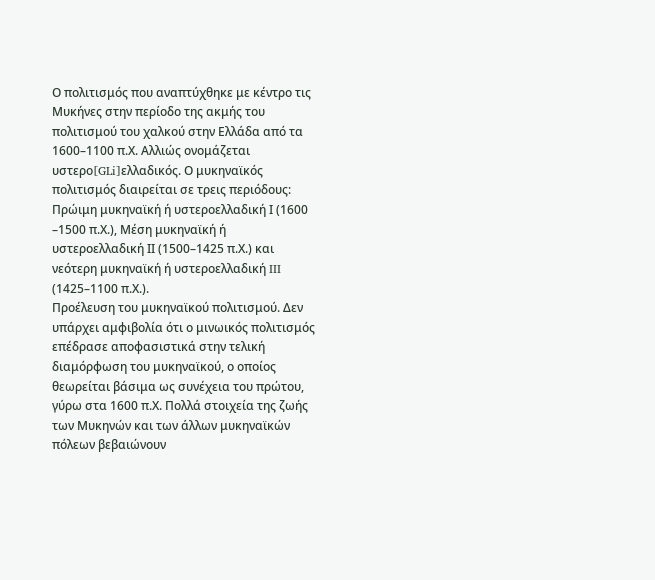Ο πολιτισμός που αναπτύχθηκε με κέντρο τις Μυκήνες στην περίοδο της ακμής του πολιτισμού του χαλκού στην Ελλάδα από τα 1600–1100 π.Χ. Αλλιώς ονομάζεται υστερο[GLi]ελλαδικός. Ο μυκηναϊκός πολιτισμός διαιρείται σε τρεις περιόδους: Πρώιμη μυκηναϊκή ή υστεροελλαδική Ι (1600 –1500 π.Χ.), Μέση μυκηναϊκή ή υστεροελλαδική ΙΙ (1500–1425 π.Χ.) και νεότερη μυκηναϊκή ή υστεροελλαδική III (1425–1100 π.Χ.).
Προέλευση του μυκηναϊκού πολιτισμού. Δεν υπάρχει αμφιβολία ότι ο μινωικός πολιτισμός επέδρασε αποφασιστικά στην τελική διαμόρφωση του μυκηναϊκού, ο οποίος θεωρείται βάσιμα ως συνέχεια του πρώτου, γύρω στα 1600 π.Χ. Πολλά στοιχεία της ζωής των Μυκηνών και των άλλων μυκηναϊκών πόλεων βεβαιώνουν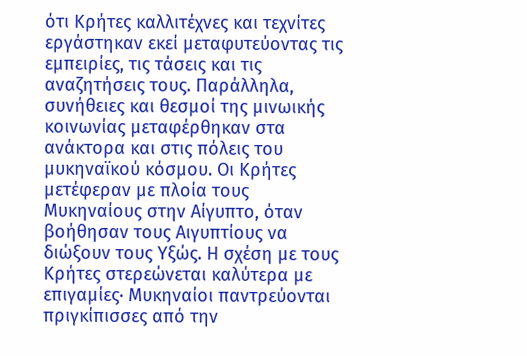ότι Κρήτες καλλιτέχνες και τεχνίτες εργάστηκαν εκεί μεταφυτεύοντας τις εμπειρίες, τις τάσεις και τις αναζητήσεις τους. Παράλληλα, συνήθειες και θεσμοί της μινωικής κοινωνίας μεταφέρθηκαν στα ανάκτορα και στις πόλεις του μυκηναϊκού κόσμου. Οι Κρήτες μετέφεραν με πλοία τους Μυκηναίους στην Αίγυπτο, όταν βοήθησαν τους Αιγυπτίους να διώξουν τους Υξώς. Η σχέση με τους Κρήτες στερεώνεται καλύτερα με επιγαμίες· Μυκηναίοι παντρεύονται πριγκίπισσες από την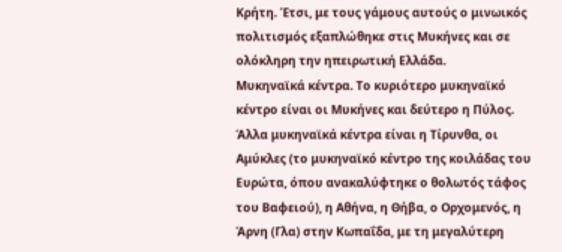Κρήτη. Έτσι, με τους γάμους αυτούς ο μινωικός πολιτισμός εξαπλώθηκε στις Μυκήνες και σε ολόκληρη την ηπειρωτική Ελλάδα.
Μυκηναϊκά κέντρα. Το κυριότερο μυκηναϊκό κέντρο είναι οι Μυκήνες και δεύτερο η Πύλος. Άλλα μυκηναϊκά κέντρα είναι η Τίρυνθα, οι Αμύκλες (το μυκηναϊκό κέντρο της κοιλάδας του Ευρώτα, όπου ανακαλύφτηκε ο θολωτός τάφος του Βαφειού), η Αθήνα, η Θήβα, ο Ορχομενός, η Άρνη (Γλα) στην Κωπαΐδα, με τη μεγαλύτερη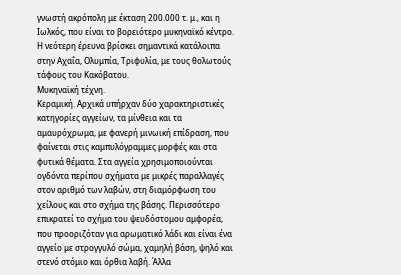γνωστή ακρόπολη με έκταση 200.000 τ. μ., και η Ιωλκός, που είναι το βορειότερο μυκηναϊκό κέντρο. Η νεότερη έρευνα βρίσκει σημαντικά κατάλοιπα στην Αχαΐα, Ολυμπία, Τριφυλία, με τους θολωτούς τάφους του Κακόβατου.
Μυκηναϊκή τέχνη.
Κεραμική. Αρχικά υπήρχαν δύο χαρακτηριστικές κατηγορίες αγγείων, τα μίνθεια και τα αμαυρόχρωμα, με φανερή μινωική επίδραση, που φαίνεται στις καμπυλόγραμμες μορφές και στα φυτικά θέματα. Στα αγγεία χρησιμοποιούνται ογδόντα περίπου σχήματα με μικρές παραλλαγές στον αριθμό των λαβών, στη διαμόρφωση του χείλους και στο σχήμα της βάσης. Περισσότερο επικρατεί το σχήμα του ψευδόστομου αμφορέα, που προοριζόταν για αρωματικό λάδι και είναι ένα αγγείο με στρογγυλό σώμα, χαμηλή βάση, ψηλό και στενό στόμιο και όρθια λαβή. Άλλα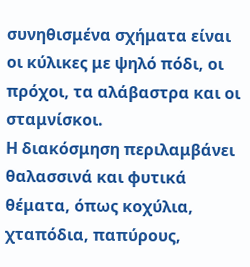συνηθισμένα σχήματα είναι οι κύλικες με ψηλό πόδι, οι πρόχοι, τα αλάβαστρα και οι σταμνίσκοι.
Η διακόσμηση περιλαμβάνει θαλασσινά και φυτικά θέματα, όπως κοχύλια, χταπόδια, παπύρους,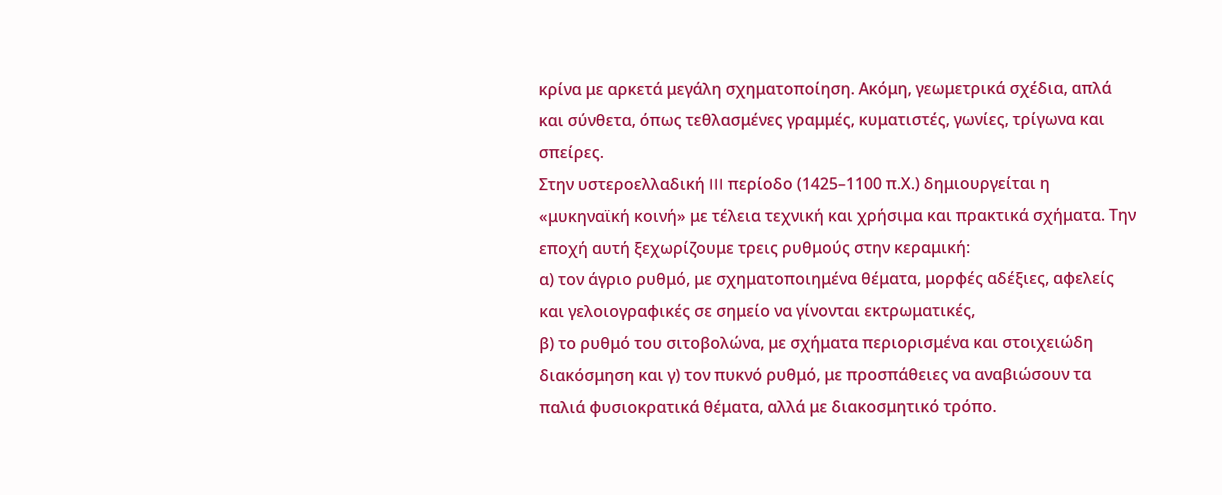κρίνα με αρκετά μεγάλη σχηματοποίηση. Ακόμη, γεωμετρικά σχέδια, απλά και σύνθετα, όπως τεθλασμένες γραμμές, κυματιστές, γωνίες, τρίγωνα και σπείρες.
Στην υστεροελλαδική III περίοδο (1425–1100 π.Χ.) δημιουργείται η «μυκηναϊκή κοινή» με τέλεια τεχνική και χρήσιμα και πρακτικά σχήματα. Την εποχή αυτή ξεχωρίζουμε τρεις ρυθμούς στην κεραμική:
α) τον άγριο ρυθμό, με σχηματοποιημένα θέματα, μορφές αδέξιες, αφελείς και γελοιογραφικές σε σημείο να γίνονται εκτρωματικές,
β) το ρυθμό του σιτοβολώνα, με σχήματα περιορισμένα και στοιχειώδη διακόσμηση και γ) τον πυκνό ρυθμό, με προσπάθειες να αναβιώσουν τα παλιά φυσιοκρατικά θέματα, αλλά με διακοσμητικό τρόπο.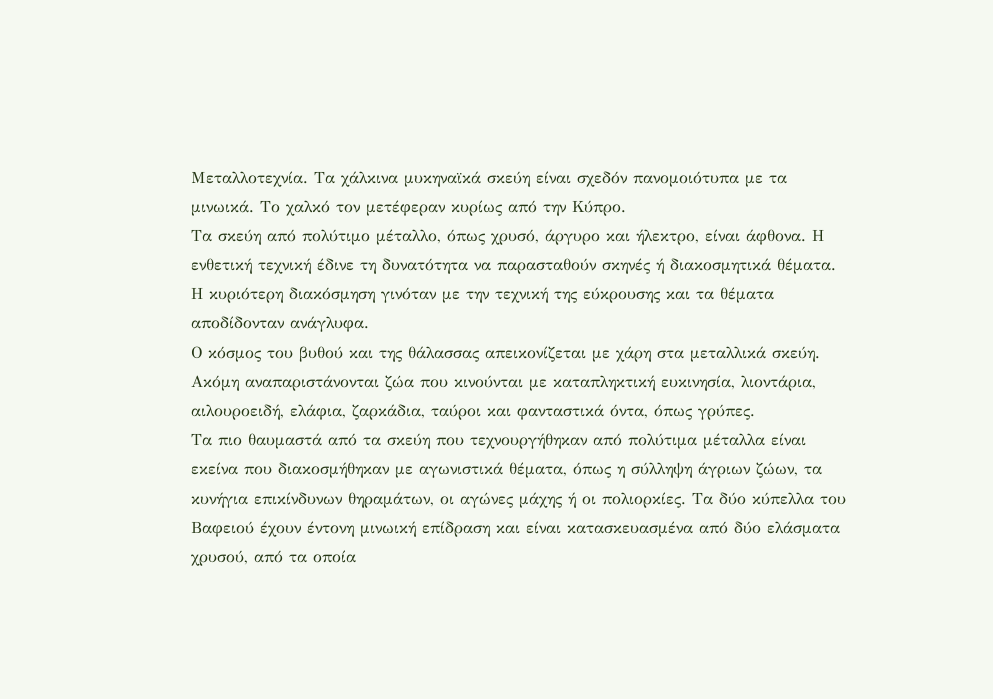Μεταλλοτεχνία. Τα χάλκινα μυκηναϊκά σκεύη είναι σχεδόν πανομοιότυπα με τα μινωικά. Το χαλκό τον μετέφεραν κυρίως από την Κύπρο.
Τα σκεύη από πολύτιμο μέταλλο, όπως χρυσό, άργυρο και ήλεκτρο, είναι άφθονα. Η ενθετική τεχνική έδινε τη δυνατότητα να παρασταθούν σκηνές ή διακοσμητικά θέματα. Η κυριότερη διακόσμηση γινόταν με την τεχνική της εύκρουσης και τα θέματα αποδίδονταν ανάγλυφα.
Ο κόσμος του βυθού και της θάλασσας απεικονίζεται με χάρη στα μεταλλικά σκεύη. Ακόμη αναπαριστάνονται ζώα που κινούνται με καταπληκτική ευκινησία, λιοντάρια, αιλουροειδή, ελάφια, ζαρκάδια, ταύροι και φανταστικά όντα, όπως γρύπες.
Τα πιο θαυμαστά από τα σκεύη που τεχνουργήθηκαν από πολύτιμα μέταλλα είναι εκείνα που διακοσμήθηκαν με αγωνιστικά θέματα, όπως η σύλληψη άγριων ζώων, τα κυνήγια επικίνδυνων θηραμάτων, οι αγώνες μάχης ή οι πολιορκίες. Τα δύο κύπελλα του Βαφειού έχουν έντονη μινωική επίδραση και είναι κατασκευασμένα από δύο ελάσματα χρυσού, από τα οποία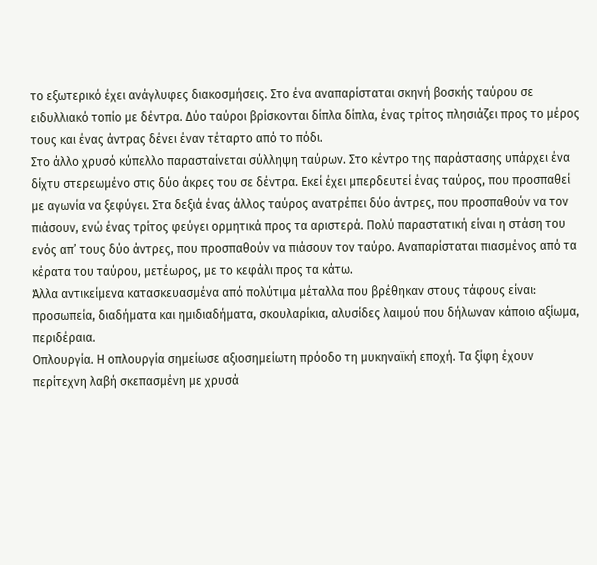το εξωτερικό έχει ανάγλυφες διακοσμήσεις. Στο ένα αναπαρίσταται σκηνή βοσκής ταύρου σε ειδυλλιακό τοπίο με δέντρα. Δύο ταύροι βρίσκονται δίπλα δίπλα, ένας τρίτος πλησιάζει προς το μέρος τους και ένας άντρας δένει έναν τέταρτο από το πόδι.
Στο άλλο χρυσό κύπελλο παρασταίνεται σύλληψη ταύρων. Στο κέντρο της παράστασης υπάρχει ένα δίχτυ στερεωμένο στις δύο άκρες του σε δέντρα. Εκεί έχει μπερδευτεί ένας ταύρος, που προσπαθεί με αγωνία να ξεφύγει. Στα δεξιά ένας άλλος ταύρος ανατρέπει δύο άντρες, που προσπαθούν να τον πιάσουν, ενώ ένας τρίτος φεύγει ορμητικά προς τα αριστερά. Πολύ παραστατική είναι η στάση του ενός απ’ τους δύο άντρες, που προσπαθούν να πιάσουν τον ταύρο. Αναπαρίσταται πιασμένος από τα κέρατα του ταύρου, μετέωρος, με το κεφάλι προς τα κάτω.
Άλλα αντικείμενα κατασκευασμένα από πολύτιμα μέταλλα που βρέθηκαν στους τάφους είναι: προσωπεία, διαδήματα και ημιδιαδήματα, σκουλαρίκια, αλυσίδες λαιμού που δήλωναν κάποιο αξίωμα, περιδέραια.
Οπλουργία. Η οπλουργία σημείωσε αξιοσημείωτη πρόοδο τη μυκηναϊκή εποχή. Τα ξίφη έχουν περίτεχνη λαβή σκεπασμένη με χρυσά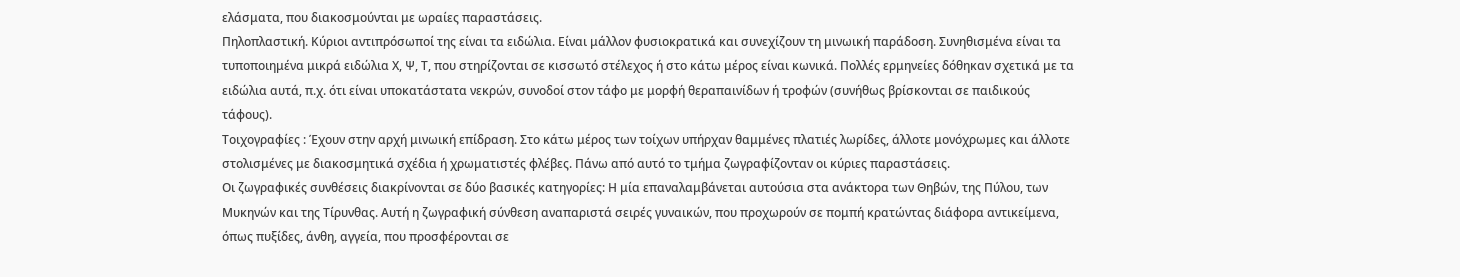ελάσματα, που διακοσμούνται με ωραίες παραστάσεις.
Πηλοπλαστική. Κύριοι αντιπρόσωποί της είναι τα ειδώλια. Είναι μάλλον φυσιοκρατικά και συνεχίζουν τη μινωική παράδοση. Συνηθισμένα είναι τα τυποποιημένα μικρά ειδώλια Χ, Ψ, Τ, που στηρίζονται σε κισσωτό στέλεχος ή στο κάτω μέρος είναι κωνικά. Πολλές ερμηνείες δόθηκαν σχετικά με τα ειδώλια αυτά, π.χ. ότι είναι υποκατάστατα νεκρών, συνοδοί στον τάφο με μορφή θεραπαινίδων ή τροφών (συνήθως βρίσκονται σε παιδικούς τάφους).
Τοιχογραφίες : Έχουν στην αρχή μινωική επίδραση. Στο κάτω μέρος των τοίχων υπήρχαν θαμμένες πλατιές λωρίδες, άλλοτε μονόχρωμες και άλλοτε στολισμένες με διακοσμητικά σχέδια ή χρωματιστές φλέβες. Πάνω από αυτό το τμήμα ζωγραφίζονταν οι κύριες παραστάσεις.
Οι ζωγραφικές συνθέσεις διακρίνονται σε δύο βασικές κατηγορίες: Η μία επαναλαμβάνεται αυτούσια στα ανάκτορα των Θηβών, της Πύλου, των Μυκηνών και της Τίρυνθας. Αυτή η ζωγραφική σύνθεση αναπαριστά σειρές γυναικών, που προχωρούν σε πομπή κρατώντας διάφορα αντικείμενα, όπως πυξίδες, άνθη, αγγεία, που προσφέρονται σε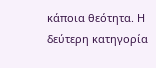κάποια θεότητα. Η δεύτερη κατηγορία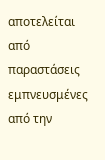αποτελείται από παραστάσεις εμπνευσμένες από την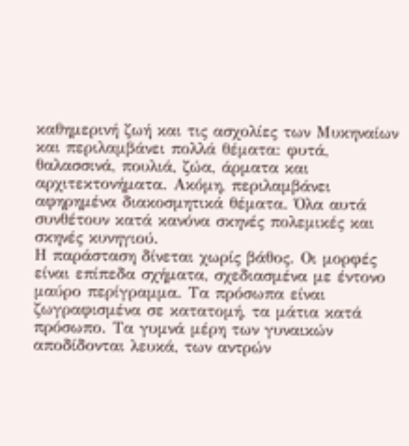καθημερινή ζωή και τις ασχολίες των Μυκηναίων και περιλαμβάνει πολλά θέματα: φυτά, θαλασσινά, πουλιά, ζώα, άρματα και αρχιτεκτονήματα. Ακόμη, περιλαμβάνει αφηρημένα διακοσμητικά θέματα. Όλα αυτά συνθέτουν κατά κανόνα σκηνές πολεμικές και σκηνές κυνηγιού.
Η παράσταση δίνεται χωρίς βάθος. Οι μορφές είναι επίπεδα σχήματα, σχεδιασμένα με έντονο μαύρο περίγραμμα. Τα πρόσωπα είναι ζωγραφισμένα σε κατατομή, τα μάτια κατά πρόσωπο. Τα γυμνά μέρη των γυναικών αποδίδονται λευκά, των αντρών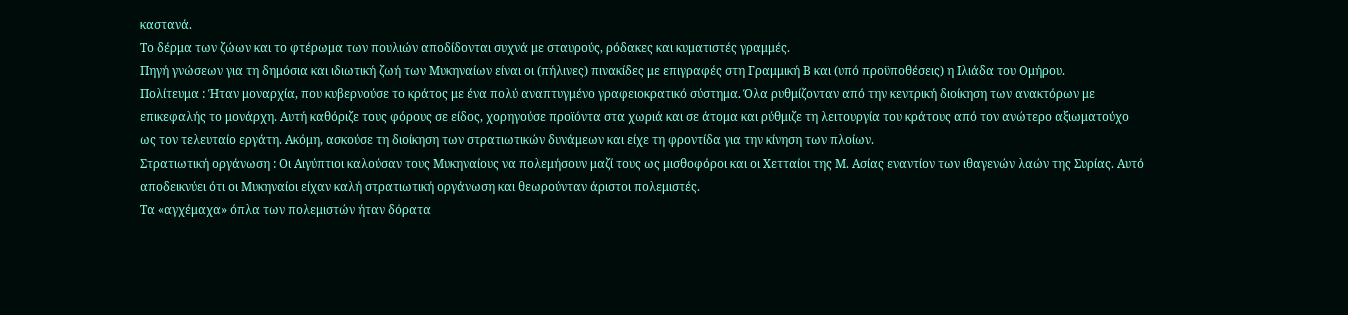καστανά.
Το δέρμα των ζώων και το φτέρωμα των πουλιών αποδίδονται συχνά με σταυρούς, ρόδακες και κυματιστές γραμμές.
Πηγή γνώσεων για τη δημόσια και ιδιωτική ζωή των Μυκηναίων είναι οι (πήλινες) πινακίδες με επιγραφές στη Γραμμική Β και (υπό προϋποθέσεις) η Ιλιάδα του Ομήρου.
Πολίτευμα : Ήταν μοναρχία, που κυβερνούσε το κράτος με ένα πολύ αναπτυγμένο γραφειοκρατικό σύστημα. Όλα ρυθμίζονταν από την κεντρική διοίκηση των ανακτόρων με επικεφαλής το μονάρχη. Αυτή καθόριζε τους φόρους σε είδος, χορηγούσε προϊόντα στα χωριά και σε άτομα και ρύθμιζε τη λειτουργία του κράτους από τον ανώτερο αξιωματούχο ως τον τελευταίο εργάτη. Ακόμη, ασκούσε τη διοίκηση των στρατιωτικών δυνάμεων και είχε τη φροντίδα για την κίνηση των πλοίων.
Στρατιωτική οργάνωση : Οι Αιγύπτιοι καλούσαν τους Μυκηναίους να πολεμήσουν μαζί τους ως μισθοφόροι και οι Χετταίοι της Μ. Ασίας εναντίον των ιθαγενών λαών της Συρίας. Αυτό αποδεικνύει ότι οι Μυκηναίοι είχαν καλή στρατιωτική οργάνωση και θεωρούνταν άριστοι πολεμιστές.
Τα «αγχέμαχα» όπλα των πολεμιστών ήταν δόρατα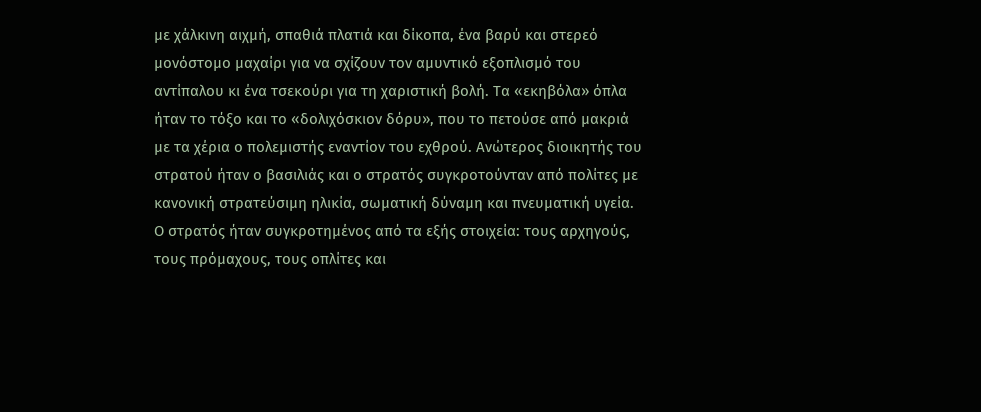με χάλκινη αιχμή, σπαθιά πλατιά και δίκοπα, ένα βαρύ και στερεό μονόστομο μαχαίρι για να σχίζουν τον αμυντικό εξοπλισμό του αντίπαλου κι ένα τσεκούρι για τη χαριστική βολή. Τα «εκηβόλα» όπλα ήταν το τόξο και το «δολιχόσκιον δόρυ», που το πετούσε από μακριά με τα χέρια ο πολεμιστής εναντίον του εχθρού. Ανώτερος διοικητής του στρατού ήταν ο βασιλιάς και ο στρατός συγκροτούνταν από πολίτες με κανονική στρατεύσιμη ηλικία, σωματική δύναμη και πνευματική υγεία. Ο στρατός ήταν συγκροτημένος από τα εξής στοιχεία: τους αρχηγούς, τους πρόμαχους, τους οπλίτες και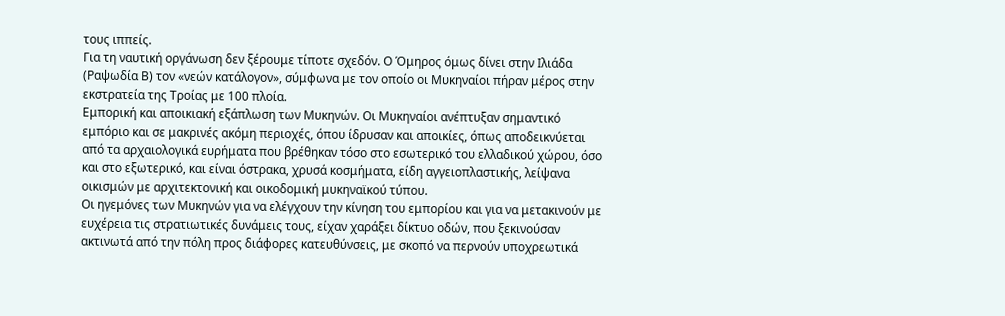τους ιππείς.
Για τη ναυτική οργάνωση δεν ξέρουμε τίποτε σχεδόν. Ο Όμηρος όμως δίνει στην Ιλιάδα (Ραψωδία Β) τον «νεών κατάλογον», σύμφωνα με τον οποίο οι Μυκηναίοι πήραν μέρος στην εκστρατεία της Τροίας με 100 πλοία.
Εμπορική και αποικιακή εξάπλωση των Μυκηνών. Οι Μυκηναίοι ανέπτυξαν σημαντικό εμπόριο και σε μακρινές ακόμη περιοχές, όπου ίδρυσαν και αποικίες, όπως αποδεικνύεται από τα αρχαιολογικά ευρήματα που βρέθηκαν τόσο στο εσωτερικό του ελλαδικού χώρου, όσο και στο εξωτερικό, και είναι όστρακα, χρυσά κοσμήματα, είδη αγγειοπλαστικής, λείψανα οικισμών με αρχιτεκτονική και οικοδομική μυκηναϊκού τύπου.
Οι ηγεμόνες των Μυκηνών για να ελέγχουν την κίνηση του εμπορίου και για να μετακινούν με ευχέρεια τις στρατιωτικές δυνάμεις τους, είχαν χαράξει δίκτυο οδών, που ξεκινούσαν ακτινωτά από την πόλη προς διάφορες κατευθύνσεις, με σκοπό να περνούν υποχρεωτικά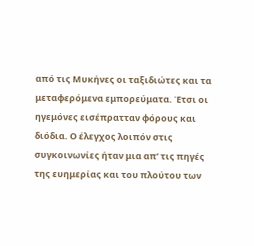από τις Μυκήνες οι ταξιδιώτες και τα μεταφερόμενα εμπορεύματα. Έτσι οι ηγεμόνες εισέπρατταν φόρους και διόδια. Ο έλεγχος λοιπόν στις συγκοινωνίες ήταν μια απ’ τις πηγές της ευημερίας και του πλούτου των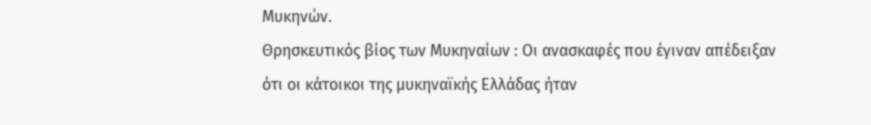Μυκηνών.
Θρησκευτικός βίος των Μυκηναίων : Οι ανασκαφές που έγιναν απέδειξαν ότι οι κάτοικοι της μυκηναϊκής Ελλάδας ήταν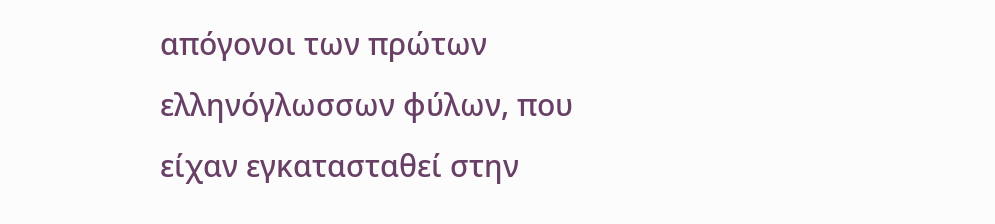απόγονοι των πρώτων ελληνόγλωσσων φύλων, που είχαν εγκατασταθεί στην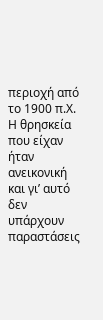περιοχή από το 1900 π.Χ. Η θρησκεία που είχαν ήταν ανεικονική και γι’ αυτό δεν υπάρχουν παραστάσεις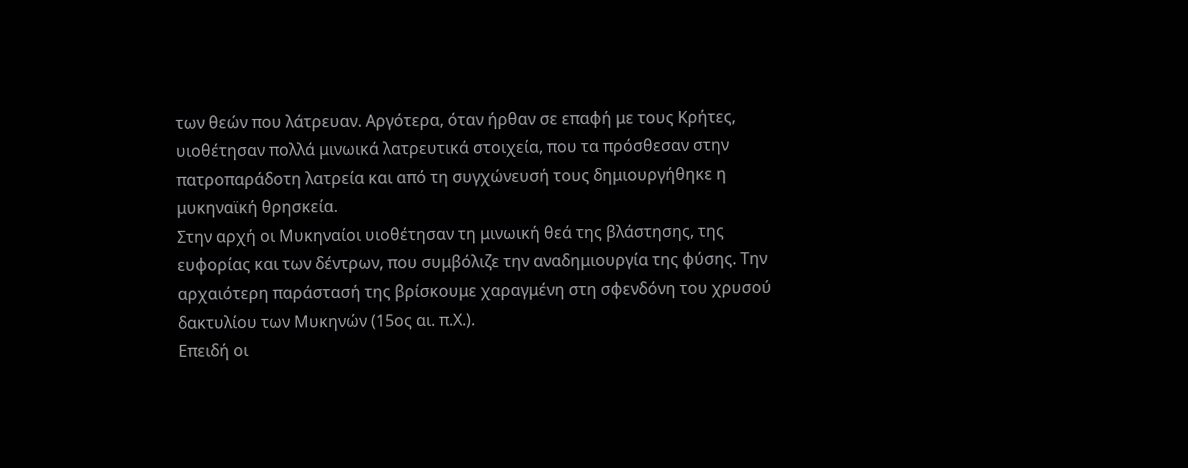των θεών που λάτρευαν. Αργότερα, όταν ήρθαν σε επαφή με τους Κρήτες, υιοθέτησαν πολλά μινωικά λατρευτικά στοιχεία, που τα πρόσθεσαν στην πατροπαράδοτη λατρεία και από τη συγχώνευσή τους δημιουργήθηκε η μυκηναϊκή θρησκεία.
Στην αρχή οι Μυκηναίοι υιοθέτησαν τη μινωική θεά της βλάστησης, της ευφορίας και των δέντρων, που συμβόλιζε την αναδημιουργία της φύσης. Την αρχαιότερη παράστασή της βρίσκουμε χαραγμένη στη σφενδόνη του χρυσού δακτυλίου των Μυκηνών (15ος αι. π.Χ.).
Επειδή οι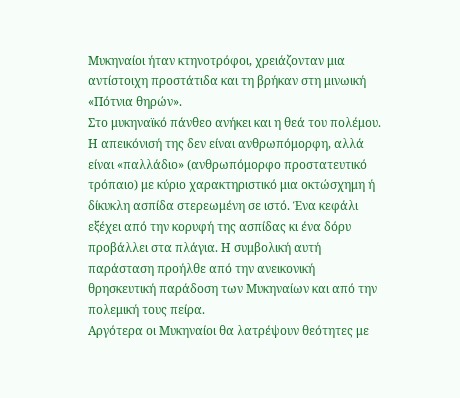Μυκηναίοι ήταν κτηνοτρόφοι, χρειάζονταν μια αντίστοιχη προστάτιδα και τη βρήκαν στη μινωική «Πότνια θηρών».
Στο μυκηναϊκό πάνθεο ανήκει και η θεά του πολέμου. Η απεικόνισή της δεν είναι ανθρωπόμορφη, αλλά είναι «παλλάδιο» (ανθρωπόμορφο προστατευτικό τρόπαιο) με κύριο χαρακτηριστικό μια οκτώσχημη ή δίκυκλη ασπίδα στερεωμένη σε ιστό. Ένα κεφάλι εξέχει από την κορυφή της ασπίδας κι ένα δόρυ προβάλλει στα πλάγια. Η συμβολική αυτή παράσταση προήλθε από την ανεικονική θρησκευτική παράδοση των Μυκηναίων και από την πολεμική τους πείρα.
Αργότερα οι Μυκηναίοι θα λατρέψουν θεότητες με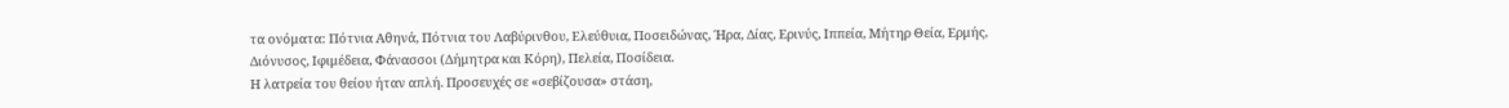τα ονόματα: Πότνια Αθηνά, Πότνια του Λαβύρινθου, Ελεύθυια, Ποσειδώνας, Ήρα, Δίας, Ερινύς, Ιππεία, Μήτηρ Θεία, Ερμής, Διόνυσος, Ιφιμέδεια, Φάνασσοι (Δήμητρα και Κόρη), Πελεία, Ποσίδεια.
Η λατρεία του θείου ήταν απλή. Προσευχές σε «σεβίζουσα» στάση,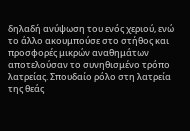δηλαδή ανύψωση του ενός χεριού, ενώ το άλλο ακουμπούσε στο στήθος και προσφορές μικρών αναθημάτων αποτελούσαν το συνηθισμένο τρόπο λατρείας. Σπουδαίο ρόλο στη λατρεία της θεάς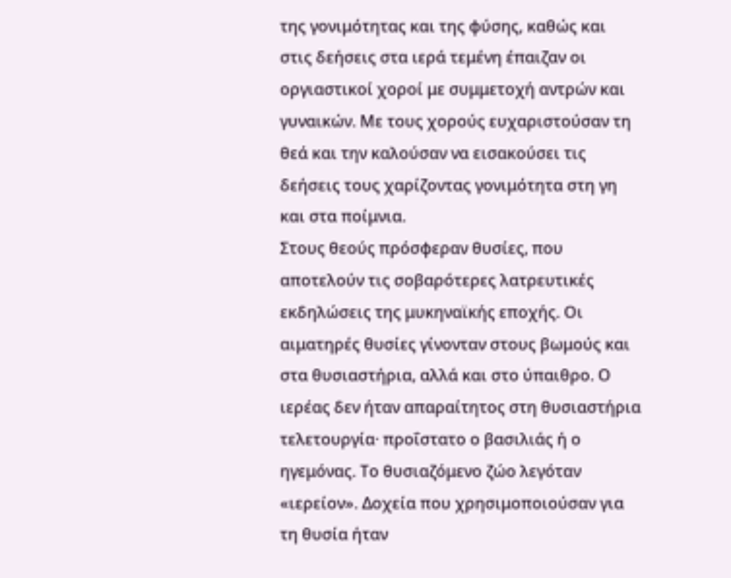της γονιμότητας και της φύσης, καθώς και στις δεήσεις στα ιερά τεμένη έπαιζαν οι οργιαστικοί χοροί με συμμετοχή αντρών και γυναικών. Με τους χορούς ευχαριστούσαν τη θεά και την καλούσαν να εισακούσει τις δεήσεις τους χαρίζοντας γονιμότητα στη γη και στα ποίμνια.
Στους θεούς πρόσφεραν θυσίες, που αποτελούν τις σοβαρότερες λατρευτικές εκδηλώσεις της μυκηναϊκής εποχής. Οι αιματηρές θυσίες γίνονταν στους βωμούς και στα θυσιαστήρια, αλλά και στο ύπαιθρο. Ο ιερέας δεν ήταν απαραίτητος στη θυσιαστήρια τελετουργία· προΐστατο ο βασιλιάς ή ο ηγεμόνας. Το θυσιαζόμενο ζώο λεγόταν «ιερείον». Δοχεία που χρησιμοποιούσαν για τη θυσία ήταν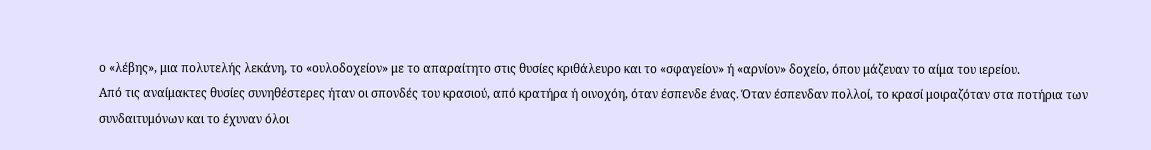ο «λέβης», μια πολυτελής λεκάνη, το «ουλοδοχείον» με το απαραίτητο στις θυσίες κριθάλευρο και το «σφαγείον» ή «αρνίον» δοχείο, όπου μάζευαν το αίμα του ιερείου.
Από τις αναίμακτες θυσίες συνηθέστερες ήταν οι σπονδές του κρασιού, από κρατήρα ή οινοχόη, όταν έσπενδε ένας. Όταν έσπενδαν πολλοί, το κρασί μοιραζόταν στα ποτήρια των συνδαιτυμόνων και το έχυναν όλοι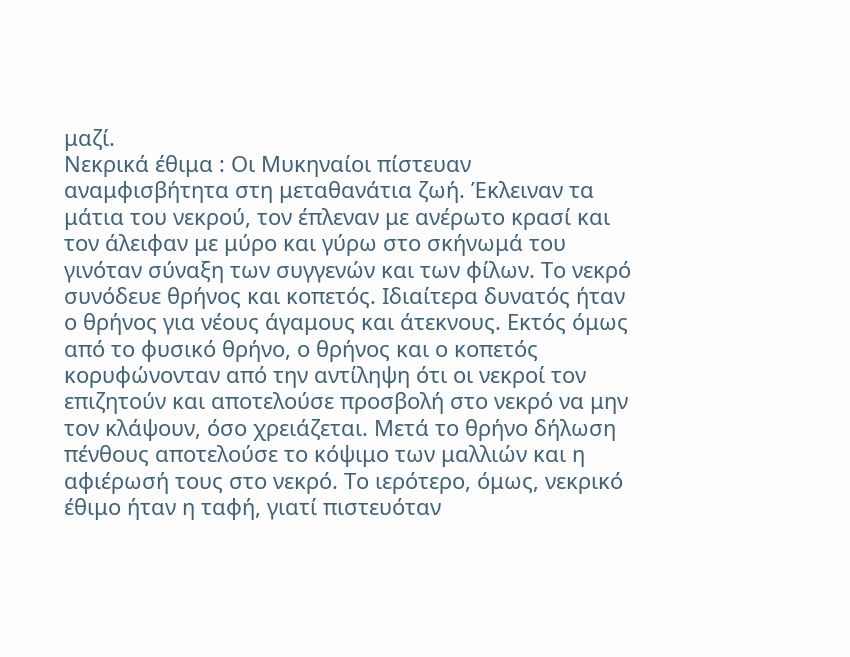μαζί.
Νεκρικά έθιμα : Οι Μυκηναίοι πίστευαν αναμφισβήτητα στη μεταθανάτια ζωή. Έκλειναν τα μάτια του νεκρού, τον έπλεναν με ανέρωτο κρασί και τον άλειφαν με μύρο και γύρω στο σκήνωμά του γινόταν σύναξη των συγγενών και των φίλων. Το νεκρό συνόδευε θρήνος και κοπετός. Ιδιαίτερα δυνατός ήταν ο θρήνος για νέους άγαμους και άτεκνους. Εκτός όμως από το φυσικό θρήνο, ο θρήνος και ο κοπετός κορυφώνονταν από την αντίληψη ότι οι νεκροί τον επιζητούν και αποτελούσε προσβολή στο νεκρό να μην τον κλάψουν, όσο χρειάζεται. Μετά το θρήνο δήλωση πένθους αποτελούσε το κόψιμο των μαλλιών και η αφιέρωσή τους στο νεκρό. Το ιερότερο, όμως, νεκρικό έθιμο ήταν η ταφή, γιατί πιστευόταν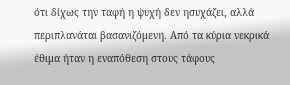ότι δίχως την ταφή η ψυχή δεν ησυχάζει, αλλά περιπλανάται βασανιζόμενη. Από τα κύρια νεκρικά έθιμα ήταν η εναπόθεση στους τάφους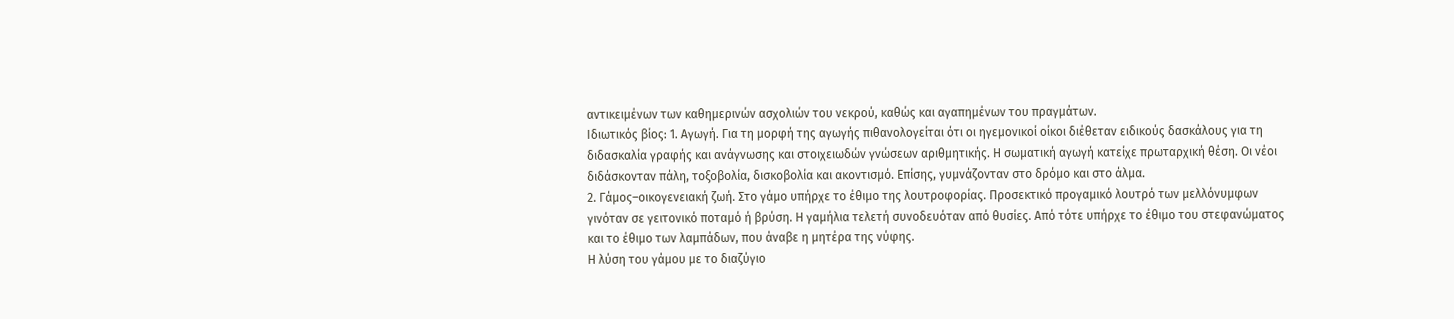αντικειμένων των καθημερινών ασχολιών του νεκρού, καθώς και αγαπημένων του πραγμάτων.
Ιδιωτικός βίος: 1. Αγωγή. Για τη μορφή της αγωγής πιθανολογείται ότι οι ηγεμονικοί οίκοι διέθεταν ειδικούς δασκάλους για τη διδασκαλία γραφής και ανάγνωσης και στοιχειωδών γνώσεων αριθμητικής. Η σωματική αγωγή κατείχε πρωταρχική θέση. Οι νέοι διδάσκονταν πάλη, τοξοβολία, δισκοβολία και ακοντισμό. Επίσης, γυμνάζονταν στο δρόμο και στο άλμα.
2. Γάμος–οικογενειακή ζωή. Στο γάμο υπήρχε το έθιμο της λουτροφορίας. Προσεκτικό προγαμικό λουτρό των μελλόνυμφων γινόταν σε γειτονικό ποταμό ή βρύση. Η γαμήλια τελετή συνοδευόταν από θυσίες. Από τότε υπήρχε το έθιμο του στεφανώματος και το έθιμο των λαμπάδων, που άναβε η μητέρα της νύφης.
Η λύση του γάμου με το διαζύγιο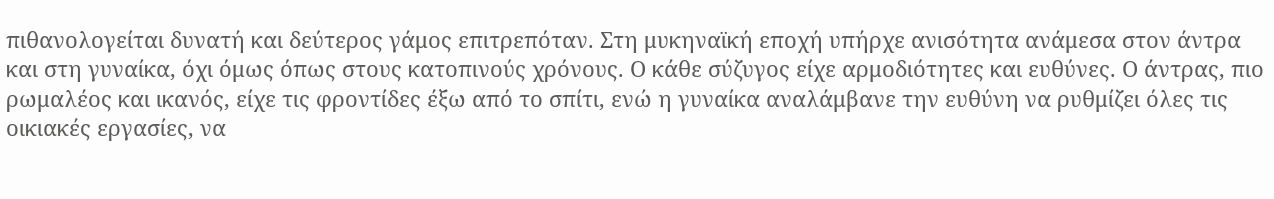πιθανολογείται δυνατή και δεύτερος γάμος επιτρεπόταν. Στη μυκηναϊκή εποχή υπήρχε ανισότητα ανάμεσα στον άντρα και στη γυναίκα, όχι όμως όπως στους κατοπινούς χρόνους. Ο κάθε σύζυγος είχε αρμοδιότητες και ευθύνες. Ο άντρας, πιο ρωμαλέος και ικανός, είχε τις φροντίδες έξω από το σπίτι, ενώ η γυναίκα αναλάμβανε την ευθύνη να ρυθμίζει όλες τις οικιακές εργασίες, να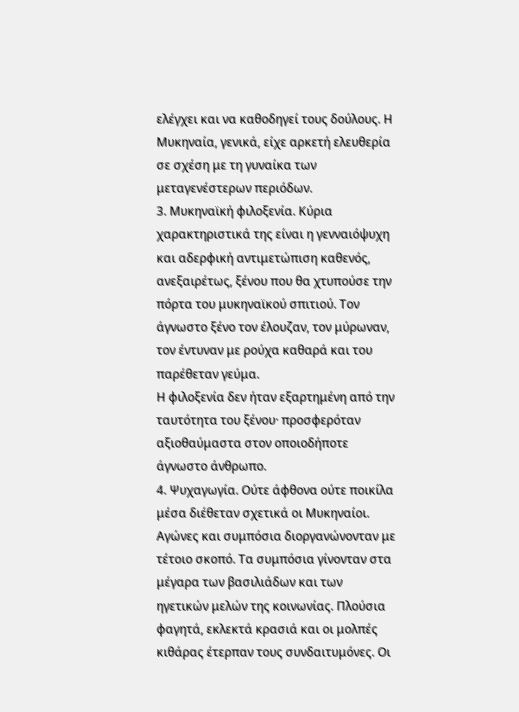ελέγχει και να καθοδηγεί τους δούλους. Η Μυκηναία, γενικά, είχε αρκετή ελευθερία σε σχέση με τη γυναίκα των μεταγενέστερων περιόδων.
3. Μυκηναϊκή φιλοξενία. Κύρια χαρακτηριστικά της είναι η γενναιόψυχη και αδερφική αντιμετώπιση καθενός, ανεξαιρέτως, ξένου που θα χτυπούσε την πόρτα του μυκηναϊκού σπιτιού. Τον άγνωστο ξένο τον έλουζαν, τον μύρωναν, τον έντυναν με ρούχα καθαρά και του παρέθεταν γεύμα.
Η φιλοξενία δεν ήταν εξαρτημένη από την ταυτότητα του ξένου· προσφερόταν αξιοθαύμαστα στον οποιοδήποτε άγνωστο άνθρωπο.
4. Ψυχαγωγία. Ούτε άφθονα ούτε ποικίλα μέσα διέθεταν σχετικά οι Μυκηναίοι. Αγώνες και συμπόσια διοργανώνονταν με τέτοιο σκοπό. Τα συμπόσια γίνονταν στα μέγαρα των βασιλιάδων και των ηγετικών μελών της κοινωνίας. Πλούσια φαγητά, εκλεκτά κρασιά και οι μολπές κιθάρας έτερπαν τους συνδαιτυμόνες. Οι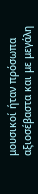μουσικοί ήταν πρόσωπα αξιοσέβαστα και με μεγάλη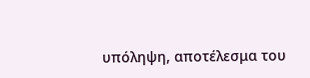υπόληψη, αποτέλεσμα του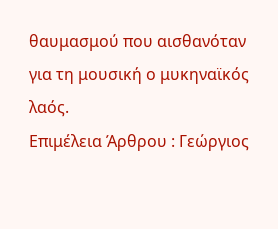θαυμασμού που αισθανόταν για τη μουσική ο μυκηναϊκός λαός.
Επιμέλεια Άρθρου : Γεώργιος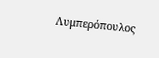Λυμπερόπουλος